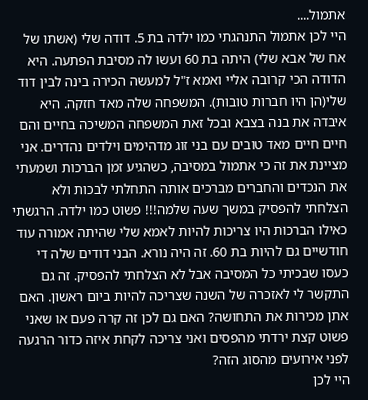אתמול....
היי לכן אתמול התנהגתי כמו ילדה בת 5. דודה שלי (אשתו של אח של אבא שלי) היתה בת 60 ועשו לה מסיבת הפתעה. היא הדודה הכי קרובה אליי ואמא ז"ל למעשה הכירה בינה לבין דוד שלי(הן היו חברות טובות). המשפחה שלה מאד חזקה. היא איבדה את בנה בצבא ובכל זאת המשפחה המשיכה בחיים והם חיים חיים מאד טובים עם בני זוג מדהימים וילדים נהדרים. אני מציינת את זה כי אתמול במסיבה, כשהגיע זמן הברכות ושמעתי את הנכדים והחברים מברכים אותה התחלתי לבכות ולא הצלחתי להפסיק במשך שעה שלמה!!! פשוט כמו ילדה. הרגשתי כאילו הברכות היו צריכות להיות לאמא שלי שהיתה אמורה עוד חודשיים גם להיות בת 60. זה היה נורא. הבני דודים שלה די כעסו שבכיתי כל המסיבה אבל לא הצלחתי להפסיק. זה גם התקשר לי לאזכרה של השנה שצריכה להיות ביום ראשון. האם אתן מכירות את התחושה? האם גם לכן זה קרה פעם או שאני פשוט קצת ירדתי מהפסים ואני צריכה לקחת איזה כדור הרגעה לפני אירועים מהסוג הזה?
היי לכן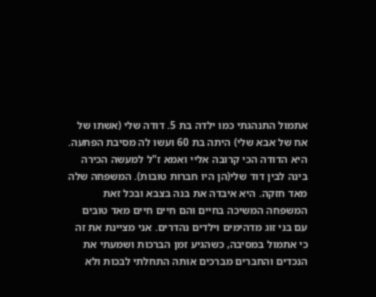אתמול התנהגתי כמו ילדה בת 5. דודה שלי (אשתו של אח של אבא שלי) היתה בת 60 ועשו לה מסיבת הפתעה. היא הדודה הכי קרובה אליי ואמא ז"ל למעשה הכירה בינה לבין דוד שלי(הן היו חברות טובות). המשפחה שלה מאד חזקה. היא איבדה את בנה בצבא ובכל זאת המשפחה המשיכה בחיים והם חיים חיים מאד טובים עם בני זוג מדהימים וילדים נהדרים. אני מציינת את זה כי אתמול במסיבה, כשהגיע זמן הברכות ושמעתי את הנכדים והחברים מברכים אותה התחלתי לבכות ולא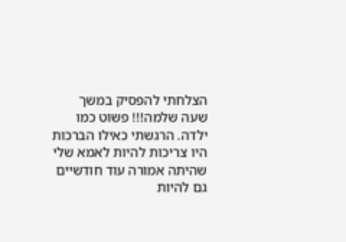הצלחתי להפסיק במשך שעה שלמה!!! פשוט כמו ילדה. הרגשתי כאילו הברכות היו צריכות להיות לאמא שלי שהיתה אמורה עוד חודשיים גם להיות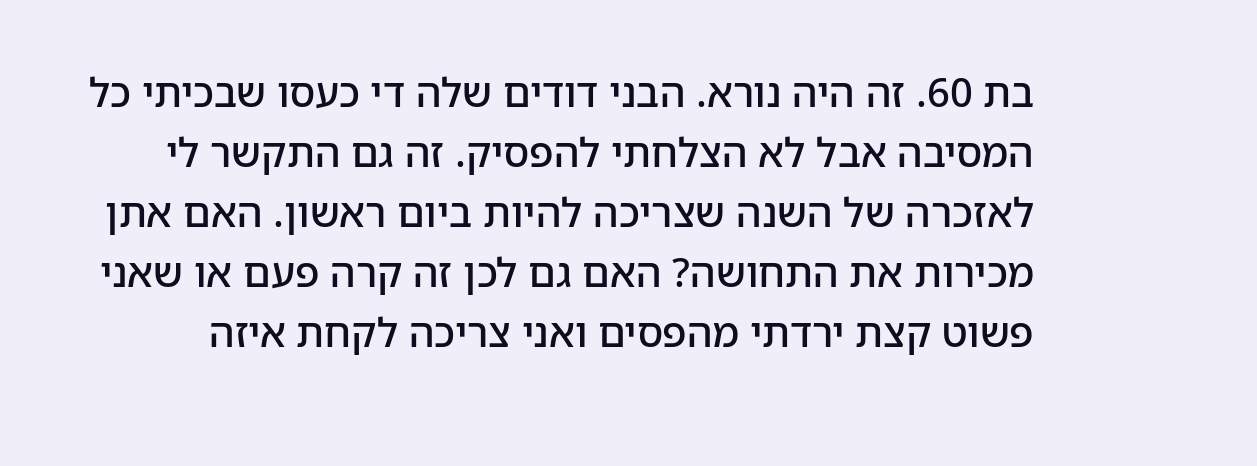בת 60. זה היה נורא. הבני דודים שלה די כעסו שבכיתי כל המסיבה אבל לא הצלחתי להפסיק. זה גם התקשר לי לאזכרה של השנה שצריכה להיות ביום ראשון. האם אתן מכירות את התחושה? האם גם לכן זה קרה פעם או שאני פשוט קצת ירדתי מהפסים ואני צריכה לקחת איזה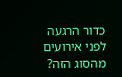כדור הרגעה לפני אירועים מהסוג הזה?